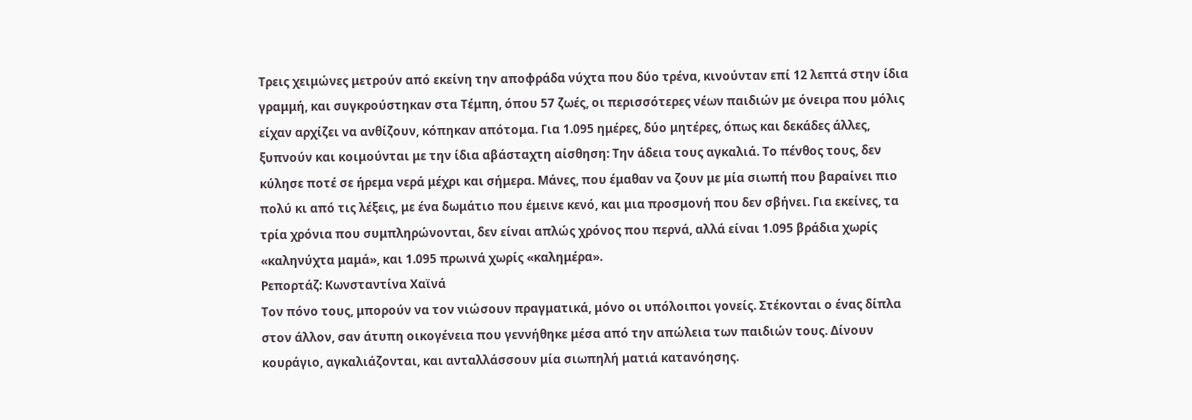Τρεις χειμώνες μετρούν από εκείνη την αποφράδα νύχτα που δύο τρένα, κινούνταν επί 12 λεπτά στην ίδια γραμμή, και συγκρούστηκαν στα Τέμπη, όπου 57 ζωές, οι περισσότερες νέων παιδιών με όνειρα που μόλις είχαν αρχίζει να ανθίζουν, κόπηκαν απότομα. Για 1.095 ημέρες, δύο μητέρες, όπως και δεκάδες άλλες, ξυπνούν και κοιμούνται με την ίδια αβάσταχτη αίσθηση: Την άδεια τους αγκαλιά. Το πένθος τους, δεν κύλησε ποτέ σε ήρεμα νερά μέχρι και σήμερα. Μάνες, που έμαθαν να ζουν με μία σιωπή που βαραίνει πιο πολύ κι από τις λέξεις, με ένα δωμάτιο που έμεινε κενό, και μια προσμονή που δεν σβήνει. Για εκείνες, τα τρία χρόνια που συμπληρώνονται, δεν είναι απλώς χρόνος που περνά, αλλά είναι 1.095 βράδια χωρίς «καληνύχτα μαμά», και 1.095 πρωινά χωρίς «καλημέρα».
Ρεπορτάζ: Κωνσταντίνα Χαϊνά
Τον πόνο τους, μπορούν να τον νιώσουν πραγματικά, μόνο οι υπόλοιποι γονείς. Στέκονται ο ένας δίπλα στον άλλον, σαν άτυπη οικογένεια που γεννήθηκε μέσα από την απώλεια των παιδιών τους. Δίνουν κουράγιο, αγκαλιάζονται, και ανταλλάσσουν μία σιωπηλή ματιά κατανόησης.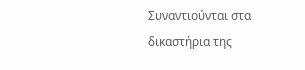Συναντιούνται στα δικαστήρια της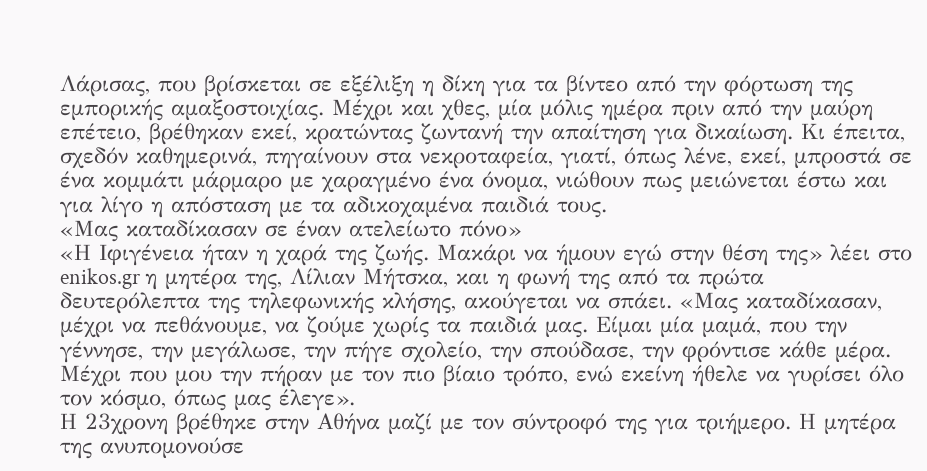Λάρισας, που βρίσκεται σε εξέλιξη η δίκη για τα βίντεο από την φόρτωση της εμπορικής αμαξοστοιχίας. Μέχρι και χθες, μία μόλις ημέρα πριν από την μαύρη επέτειο, βρέθηκαν εκεί, κρατώντας ζωντανή την απαίτηση για δικαίωση. Κι έπειτα, σχεδόν καθημερινά, πηγαίνουν στα νεκροταφεία, γιατί, όπως λένε, εκεί, μπροστά σε ένα κομμάτι μάρμαρο με χαραγμένο ένα όνομα, νιώθουν πως μειώνεται έστω και για λίγο η απόσταση με τα αδικοχαμένα παιδιά τους.
«Μας καταδίκασαν σε έναν ατελείωτο πόνο»
«Η Ιφιγένεια ήταν η χαρά της ζωής. Μακάρι να ήμουν εγώ στην θέση της» λέει στο enikos.gr η μητέρα της, Λίλιαν Μήτσκα, και η φωνή της από τα πρώτα δευτερόλεπτα της τηλεφωνικής κλήσης, ακούγεται να σπάει. «Μας καταδίκασαν, μέχρι να πεθάνουμε, να ζούμε χωρίς τα παιδιά μας. Είμαι μία μαμά, που την γέννησε, την μεγάλωσε, την πήγε σχολείο, την σπούδασε, την φρόντισε κάθε μέρα. Μέχρι που μου την πήραν με τον πιο βίαιο τρόπο, ενώ εκείνη ήθελε να γυρίσει όλο τον κόσμο, όπως μας έλεγε».
Η 23χρονη βρέθηκε στην Αθήνα μαζί με τον σύντροφό της για τριήμερο. Η μητέρα της ανυπομονούσε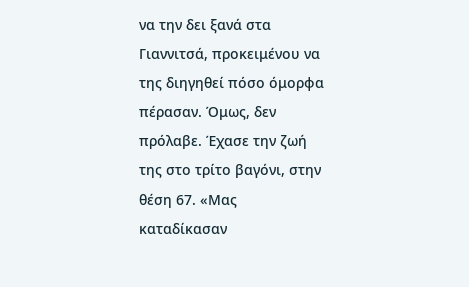να την δει ξανά στα Γιαννιτσά, προκειμένου να της διηγηθεί πόσο όμορφα πέρασαν. Όμως, δεν πρόλαβε. Έχασε την ζωή της στο τρίτο βαγόνι, στην θέση 67. «Μας καταδίκασαν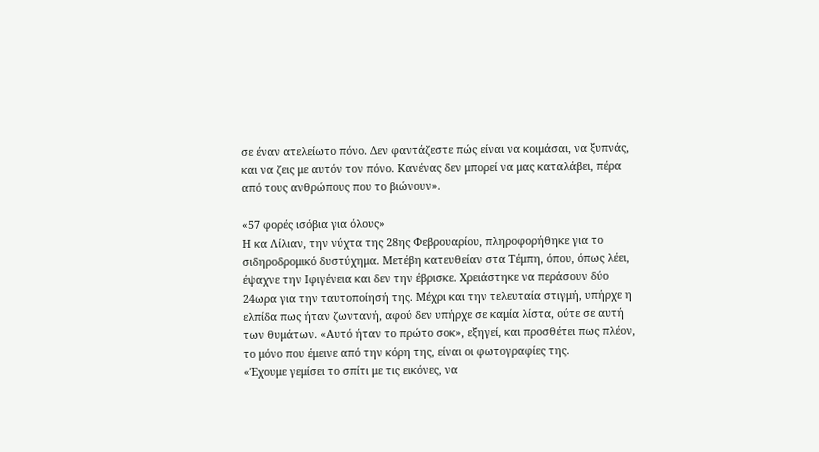σε έναν ατελείωτο πόνο. Δεν φαντάζεστε πώς είναι να κοιμάσαι, να ξυπνάς, και να ζεις με αυτόν τον πόνο. Κανένας δεν μπορεί να μας καταλάβει, πέρα από τους ανθρώπους που το βιώνουν».

«57 φορές ισόβια για όλους»
Η κα Λίλιαν, την νύχτα της 28ης Φεβρουαρίου, πληροφορήθηκε για το σιδηροδρομικό δυστύχημα. Μετέβη κατευθείαν στα Τέμπη, όπου, όπως λέει, έψαχνε την Ιφιγένεια και δεν την έβρισκε. Χρειάστηκε να περάσουν δύο 24ωρα για την ταυτοποίησή της. Μέχρι και την τελευταία στιγμή, υπήρχε η ελπίδα πως ήταν ζωντανή, αφού δεν υπήρχε σε καμία λίστα, ούτε σε αυτή των θυμάτων. «Αυτό ήταν το πρώτο σοκ», εξηγεί, και προσθέτει πως πλέον, το μόνο που έμεινε από την κόρη της, είναι οι φωτογραφίες της.
«Έχουμε γεμίσει το σπίτι με τις εικόνες, να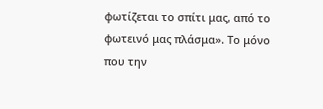φωτίζεται το σπίτι μας, από το φωτεινό μας πλάσμα». Το μόνο που την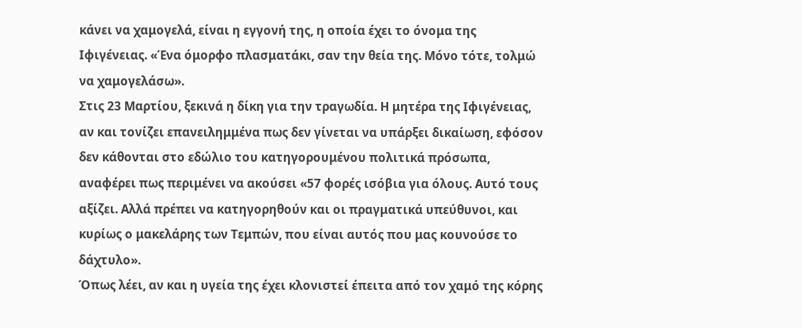κάνει να χαμογελά, είναι η εγγονή της, η οποία έχει το όνομα της Ιφιγένειας. «Ένα όμορφο πλασματάκι, σαν την θεία της. Μόνο τότε, τολμώ να χαμογελάσω».
Στις 23 Μαρτίου, ξεκινά η δίκη για την τραγωδία. Η μητέρα της Ιφιγένειας, αν και τονίζει επανειλημμένα πως δεν γίνεται να υπάρξει δικαίωση, εφόσον δεν κάθονται στο εδώλιο του κατηγορουμένου πολιτικά πρόσωπα, αναφέρει πως περιμένει να ακούσει «57 φορές ισόβια για όλους. Αυτό τους αξίζει. Αλλά πρέπει να κατηγορηθούν και οι πραγματικά υπεύθυνοι, και κυρίως ο μακελάρης των Τεμπών, που είναι αυτός που μας κουνούσε το δάχτυλο».
Όπως λέει, αν και η υγεία της έχει κλονιστεί έπειτα από τον χαμό της κόρης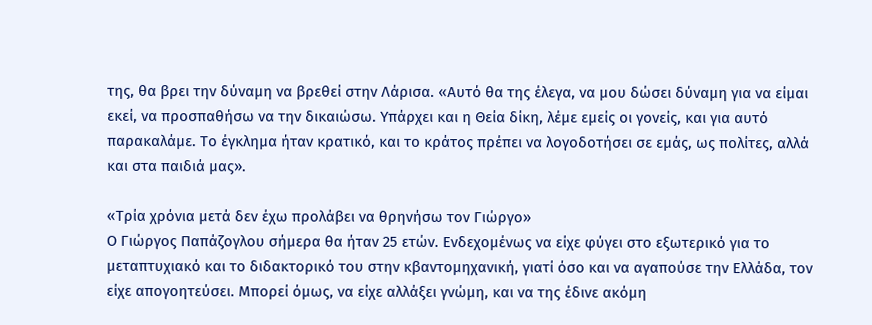της, θα βρει την δύναμη να βρεθεί στην Λάρισα. «Αυτό θα της έλεγα, να μου δώσει δύναμη για να είμαι εκεί, να προσπαθήσω να την δικαιώσω. Υπάρχει και η Θεία δίκη, λέμε εμείς οι γονείς, και για αυτό παρακαλάμε. Το έγκλημα ήταν κρατικό, και το κράτος πρέπει να λογοδοτήσει σε εμάς, ως πολίτες, αλλά και στα παιδιά μας».

«Τρία χρόνια μετά δεν έχω προλάβει να θρηνήσω τον Γιώργο»
Ο Γιώργος Παπάζογλου σήμερα θα ήταν 25 ετών. Ενδεχομένως να είχε φύγει στο εξωτερικό για το μεταπτυχιακό και το διδακτορικό του στην κβαντομηχανική, γιατί όσο και να αγαπούσε την Ελλάδα, τον είχε απογοητεύσει. Μπορεί όμως, να είχε αλλάξει γνώμη, και να της έδινε ακόμη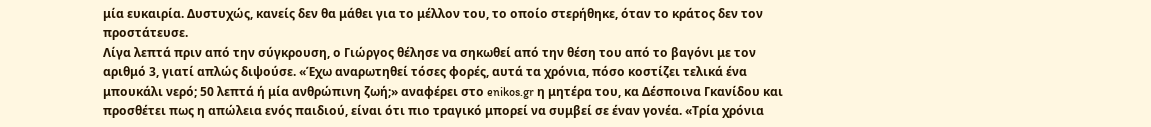μία ευκαιρία. Δυστυχώς, κανείς δεν θα μάθει για το μέλλον του, το οποίο στερήθηκε, όταν το κράτος δεν τον προστάτευσε.
Λίγα λεπτά πριν από την σύγκρουση, ο Γιώργος θέλησε να σηκωθεί από την θέση του από το βαγόνι με τον αριθμό 3, γιατί απλώς διψούσε. «Έχω αναρωτηθεί τόσες φορές, αυτά τα χρόνια, πόσο κοστίζει τελικά ένα μπουκάλι νερό; 50 λεπτά ή μία ανθρώπινη ζωή;» αναφέρει στο enikos.gr η μητέρα του, κα Δέσποινα Γκανίδου και προσθέτει πως η απώλεια ενός παιδιού, είναι ότι πιο τραγικό μπορεί να συμβεί σε έναν γονέα. «Τρία χρόνια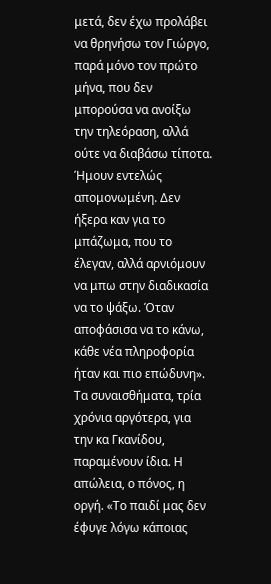μετά, δεν έχω προλάβει να θρηνήσω τον Γιώργο, παρά μόνο τον πρώτο μήνα, που δεν μπορούσα να ανοίξω την τηλεόραση, αλλά ούτε να διαβάσω τίποτα. Ήμουν εντελώς απομονωμένη. Δεν ήξερα καν για το μπάζωμα, που το έλεγαν, αλλά αρνιόμουν να μπω στην διαδικασία να το ψάξω. Όταν αποφάσισα να το κάνω, κάθε νέα πληροφορία ήταν και πιο επώδυνη».
Τα συναισθήματα, τρία χρόνια αργότερα, για την κα Γκανίδου, παραμένουν ίδια. Η απώλεια, ο πόνος, η οργή. «Το παιδί μας δεν έφυγε λόγω κάποιας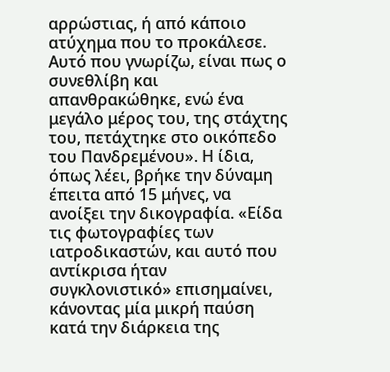αρρώστιας, ή από κάποιο ατύχημα που το προκάλεσε. Αυτό που γνωρίζω, είναι πως ο συνεθλίβη και απανθρακώθηκε, ενώ ένα μεγάλο μέρος του, της στάχτης του, πετάχτηκε στο οικόπεδο του Πανδρεμένου». Η ίδια, όπως λέει, βρήκε την δύναμη έπειτα από 15 μήνες, να ανοίξει την δικογραφία. «Είδα τις φωτογραφίες των ιατροδικαστών, και αυτό που αντίκρισα ήταν συγκλονιστικό» επισημαίνει, κάνοντας μία μικρή παύση κατά την διάρκεια της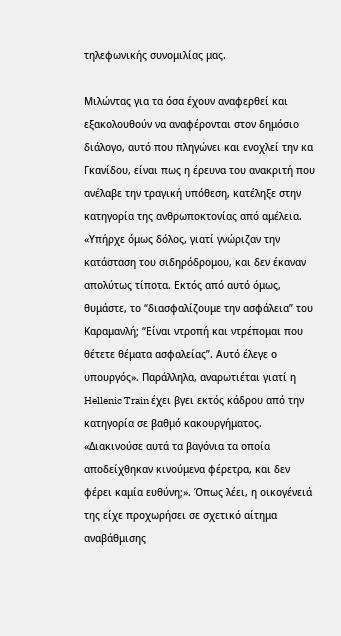τηλεφωνικής συνομιλίας μας.

Μιλώντας για τα όσα έχουν αναφερθεί και εξακολουθούν να αναφέρονται στον δημόσιο διάλογο, αυτό που πληγώνει και ενοχλεί την κα Γκανίδου, είναι πως η έρευνα του ανακριτή που ανέλαβε την τραγική υπόθεση, κατέληξε στην κατηγορία της ανθρωποκτονίας από αμέλεια.
«Υπήρχε όμως δόλος, γιατί γνώριζαν την κατάσταση του σιδηρόδρομου, και δεν έκαναν απολύτως τίποτα. Εκτός από αυτό όμως, θυμάστε, το “διασφαλίζουμε την ασφάλεια” του Καραμανλή; “Είναι ντροπή και ντρέπομαι που θέτετε θέματα ασφαλείας”. Αυτό έλεγε ο υπουργός». Παράλληλα, αναρωτιέται γιατί η Hellenic Train έχει βγει εκτός κάδρου από την κατηγορία σε βαθμό κακουργήματος. «Διακινούσε αυτά τα βαγόνια τα οποία αποδείχθηκαν κινούμενα φέρετρα, και δεν φέρει καμία ευθύνη;». Όπως λέει, η οικογένειά της είχε προχωρήσει σε σχετικό αίτημα αναβάθμισης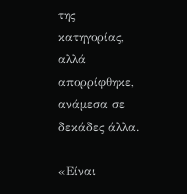της κατηγορίας, αλλά απορρίφθηκε, ανάμεσα σε δεκάδες άλλα.

«Είναι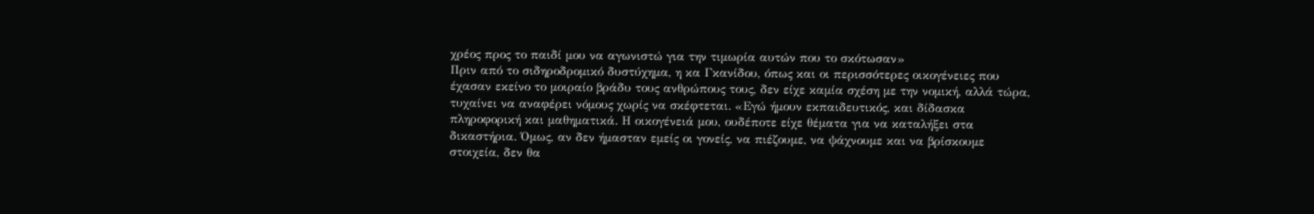χρέος προς το παιδί μου να αγωνιστώ για την τιμωρία αυτών που το σκότωσαν»
Πριν από το σιδηροδρομικό δυστύχημα, η κα Γκανίδου, όπως και οι περισσότερες οικογένειες που έχασαν εκείνο το μοιραίο βράδυ τους ανθρώπους τους, δεν είχε καμία σχέση με την νομική, αλλά τώρα, τυχαίνει να αναφέρει νόμους χωρίς να σκέφτεται. «Εγώ ήμουν εκπαιδευτικός, και δίδασκα πληροφορική και μαθηματικά. Η οικογένειά μου, ουδέποτε είχε θέματα για να καταλήξει στα δικαστήρια. Όμως, αν δεν ήμασταν εμείς οι γονείς, να πιέζουμε, να ψάχνουμε και να βρίσκουμε στοιχεία, δεν θα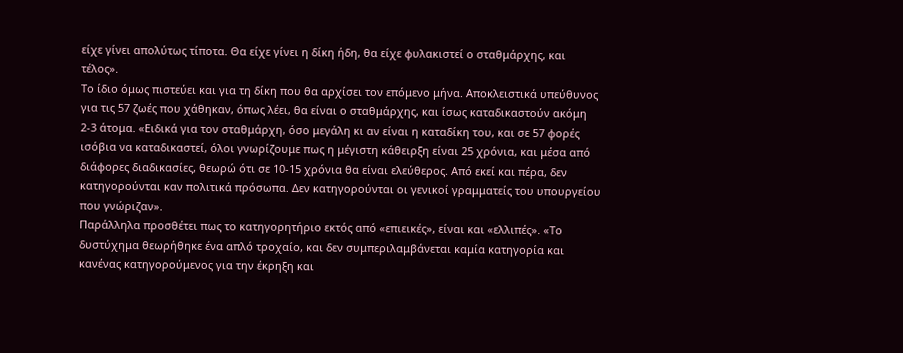είχε γίνει απολύτως τίποτα. Θα είχε γίνει η δίκη ήδη, θα είχε φυλακιστεί ο σταθμάρχης, και τέλος».
Το ίδιο όμως πιστεύει και για τη δίκη που θα αρχίσει τον επόμενο μήνα. Αποκλειστικά υπεύθυνος για τις 57 ζωές που χάθηκαν, όπως λέει, θα είναι ο σταθμάρχης, και ίσως καταδικαστούν ακόμη 2-3 άτομα. «Ειδικά για τον σταθμάρχη, όσο μεγάλη κι αν είναι η καταδίκη του, και σε 57 φορές ισόβια να καταδικαστεί, όλοι γνωρίζουμε πως η μέγιστη κάθειρξη είναι 25 χρόνια, και μέσα από διάφορες διαδικασίες, θεωρώ ότι σε 10-15 χρόνια θα είναι ελεύθερος. Από εκεί και πέρα, δεν κατηγορούνται καν πολιτικά πρόσωπα. Δεν κατηγορούνται οι γενικοί γραμματείς του υπουργείου που γνώριζαν».
Παράλληλα προσθέτει πως το κατηγορητήριο εκτός από «επιεικές», είναι και «ελλιπές». «Το δυστύχημα θεωρήθηκε ένα απλό τροχαίο, και δεν συμπεριλαμβάνεται καμία κατηγορία και κανένας κατηγορούμενος για την έκρηξη και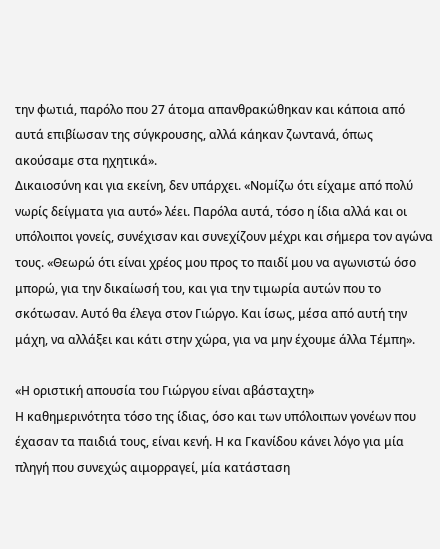την φωτιά, παρόλο που 27 άτομα απανθρακώθηκαν και κάποια από αυτά επιβίωσαν της σύγκρουσης, αλλά κάηκαν ζωντανά, όπως ακούσαμε στα ηχητικά».
Δικαιοσύνη και για εκείνη, δεν υπάρχει. «Νομίζω ότι είχαμε από πολύ νωρίς δείγματα για αυτό» λέει. Παρόλα αυτά, τόσο η ίδια αλλά και οι υπόλοιποι γονείς, συνέχισαν και συνεχίζουν μέχρι και σήμερα τον αγώνα τους. «Θεωρώ ότι είναι χρέος μου προς το παιδί μου να αγωνιστώ όσο μπορώ, για την δικαίωσή του, και για την τιμωρία αυτών που το σκότωσαν. Αυτό θα έλεγα στον Γιώργο. Και ίσως, μέσα από αυτή την μάχη, να αλλάξει και κάτι στην χώρα, για να μην έχουμε άλλα Τέμπη».

«Η οριστική απουσία του Γιώργου είναι αβάσταχτη»
Η καθημερινότητα τόσο της ίδιας, όσο και των υπόλοιπων γονέων που έχασαν τα παιδιά τους, είναι κενή. Η κα Γκανίδου κάνει λόγο για μία πληγή που συνεχώς αιμορραγεί, μία κατάσταση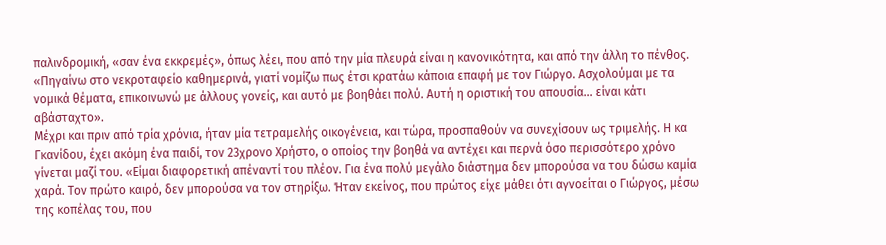παλινδρομική, «σαν ένα εκκρεμές», όπως λέει, που από την μία πλευρά είναι η κανονικότητα, και από την άλλη το πένθος. «Πηγαίνω στο νεκροταφείο καθημερινά, γιατί νομίζω πως έτσι κρατάω κάποια επαφή με τον Γιώργο. Ασχολούμαι με τα νομικά θέματα, επικοινωνώ με άλλους γονείς, και αυτό με βοηθάει πολύ. Αυτή η οριστική του απουσία… είναι κάτι αβάσταχτο».
Μέχρι και πριν από τρία χρόνια, ήταν μία τετραμελής οικογένεια, και τώρα, προσπαθούν να συνεχίσουν ως τριμελής. Η κα Γκανίδου, έχει ακόμη ένα παιδί, τον 23χρονο Χρήστο, ο οποίος την βοηθά να αντέχει και περνά όσο περισσότερο χρόνο γίνεται μαζί του. «Είμαι διαφορετική απέναντί του πλέον. Για ένα πολύ μεγάλο διάστημα δεν μπορούσα να του δώσω καμία χαρά. Τον πρώτο καιρό, δεν μπορούσα να τον στηρίξω. Ήταν εκείνος, που πρώτος είχε μάθει ότι αγνοείται ο Γιώργος, μέσω της κοπέλας του, που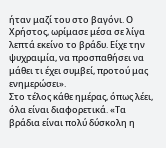ήταν μαζί του στο βαγόνι. Ο Χρήστος, ωρίμασε μέσα σε λίγα λεπτά εκείνο το βράδυ. Είχε την ψυχραιμία, να προσπαθήσει να μάθει τι έχει συμβεί, προτού μας ενημερώσει».
Στο τέλος κάθε ημέρας, όπως λέει, όλα είναι διαφορετικά. «Τα βράδια είναι πολύ δύσκολη η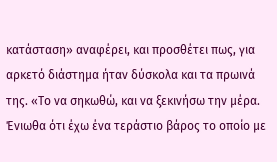κατάσταση» αναφέρει, και προσθέτει πως, για αρκετό διάστημα ήταν δύσκολα και τα πρωινά της. «Το να σηκωθώ, και να ξεκινήσω την μέρα. Ένιωθα ότι έχω ένα τεράστιο βάρος το οποίο με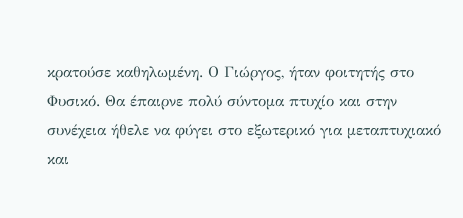κρατούσε καθηλωμένη. Ο Γιώργος, ήταν φοιτητής στο Φυσικό. Θα έπαιρνε πολύ σύντομα πτυχίο και στην συνέχεια ήθελε να φύγει στο εξωτερικό για μεταπτυχιακό και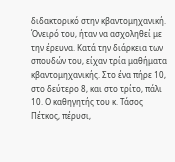διδακτορικό στην κβαντομηχανική. Όνειρό του, ήταν να ασχοληθεί με την έρευνα. Κατά την διάρκεια των σπουδών του, είχαν τρία μαθήματα κβαντομηχανικής. Στο ένα πήρε 10, στο δεύτερο 8, και στο τρίτο, πάλι 10. Ο καθηγητής του κ. Τάσος Πέτκος, πέρυσι,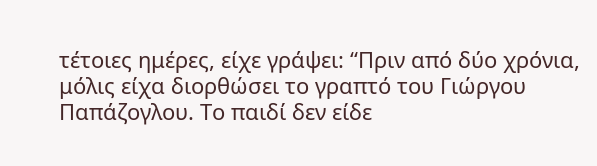τέτοιες ημέρες, είχε γράψει: “Πριν από δύο χρόνια, μόλις είχα διορθώσει το γραπτό του Γιώργου Παπάζογλου. Το παιδί δεν είδε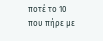ποτέ το 10 που πήρε με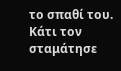το σπαθί του. Κάτι τον σταμάτησε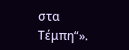στα Τέμπη“».